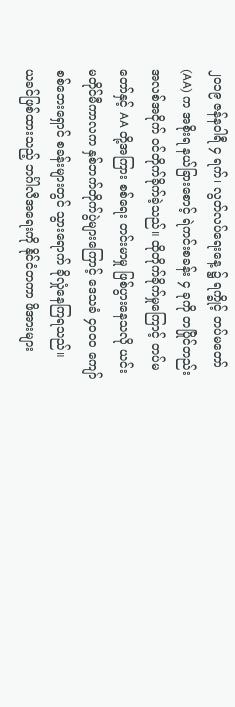၂၀၁၉ ဇန်နဝါရီ ၄ ရက်၊ လွတ်လပ်ရေးနေ့ ၌ ရက္ခိုင့် တပ်မတော် (AA) က အစိုးရ နယ်ခြားစောင့် ရဲကင်းစခန်း ၄ ခုကို တပြိုင်တည်း အလစ်အငိုက် ဝင်တိုက်ခိုက်ခဲ့သည်။ ထိုတိုက်ခိုက်မှုကြောင့် တပ်မတော်နှင့် AA တို့အကြား စစ်ရေး တင်းမာမှု ဖြစ်ပွားနေသလို ယင်းမတိုင်မီကာလက နှစ်ဘက်တိုက်ပွဲများကြောင့် ဒေသခံ ၄၀၀၀ ကျော် စစ်ဘေးရှောင် စခန်းများတွင် သွားရောက် ခိုလှုံနေကြရသည်။
ယခင်ဖြစ်ထားသည့် ဘင်္ဂါလီအရေးကို နိုင်ငံတကာ ဖိအားများ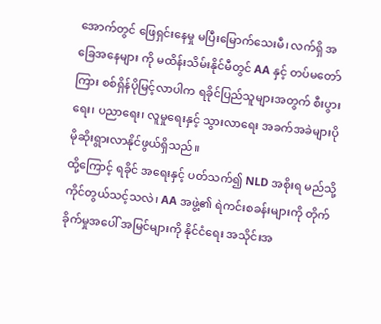အောက်တွင် ဖြေရှင်းနေမှု မပြီးမြောက်သေးမီ၊ လက်ရှိ အခြေအနေများ ကို မထိန်းသိမ်းနိုင်မီတွင် AA နှင့် တပ်မတော်ကြား စစ်ရှိန်ပိုမြင့်လာပါက ရခိုင်ပြည်သူများအတွက် စီးပွားရေး၊ ပညာရေး၊ လူမှုရေးနှင့် သွားလာရေး အခက်အခဲများပိုမိုဆိုးရွားလာနိုင်ဖွယ်ရှိသည်။
ထို့ကြောင့် ရခိုင် အရေးနှင့် ပတ်သက်၍ NLD အစိုးရ မည်သို့ ကိုင်တွယ်သင့်သလဲ၊ AA အဖွဲ့၏ ရဲကင်းစခန်းများကို တိုက်ခိုက်မှုအပေါ် အမြင်များကို နိုင်ငံရေး အသိုင်းအ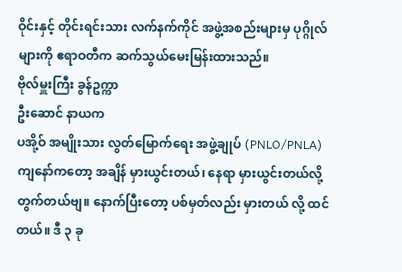ဝိုင်းနှင့် တိုင်းရင်းသား လက်နက်ကိုင် အဖွဲ့အစည်းများမှ ပုဂ္ဂိုလ်များကို ဧရာဝတီက ဆက်သွယ်မေးမြန်းထားသည်။
ဗိုလ်မှူးကြီး ခွန်ဥက္ကာ
ဦးဆောင် နာယက
ပအို့ဝ် အမျိုးသား လွတ်မြောက်ရေး အဖွဲ့ချုပ် (PNLO/PNLA)
ကျနော်ကတော့ အချိန် မှားယွင်းတယ်၊ နေရာ မှားယွင်းတယ်လို့ တွက်တယ်ဗျ။ နောက်ပြီးတော့ ပစ်မှတ်လည်း မှားတယ် လို့ ထင်တယ်။ ဒီ ၃ ခု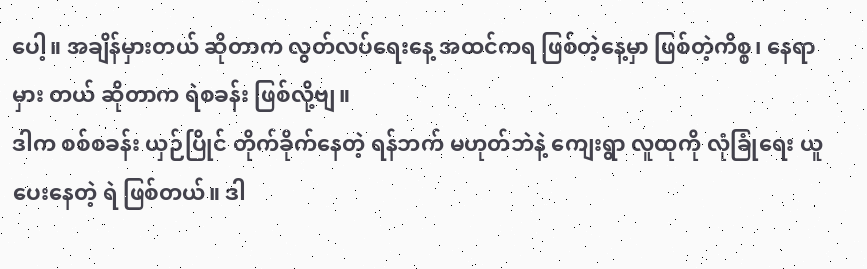ပေါ့။ အချိန်မှားတယ် ဆိုတာက လွတ်လပ်ရေးနေ့ အထင်ကရ ဖြစ်တဲ့နေ့မှာ ဖြစ်တဲ့ကိစ္စ၊ နေရာ မှား တယ် ဆိုတာက ရဲစခန်း ဖြစ်လို့ဗျ။
ဒါက စစ်စခန်း ယှဉ်ပြိုင် တိုက်ခိုက်နေတဲ့ ရန်ဘက် မဟုတ်ဘဲနဲ့ ကျေးရွာ လူထုကို လုံခြုံရေး ယူပေးနေတဲ့ ရဲ ဖြစ်တယ်။ ဒါ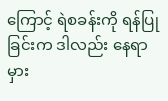ကြောင့် ရဲစခန်းကို ရန်ပြုခြင်းက ဒါလည်း နေရာမှား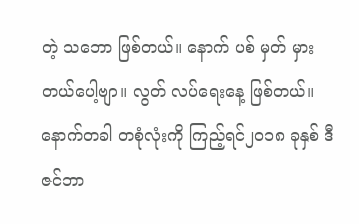တဲ့ သဘော ဖြစ်တယ်။ နောက် ပစ် မှတ် မှားတယ်ပေါ့ဗျာ။ လွတ် လပ်ရေးနေ့ ဖြစ်တယ်။
နောက်တခါ တစုံလုံးကို ကြည့်ရင်၂၀၁၈ ခုနှစ် ဒီဇင်ဘာ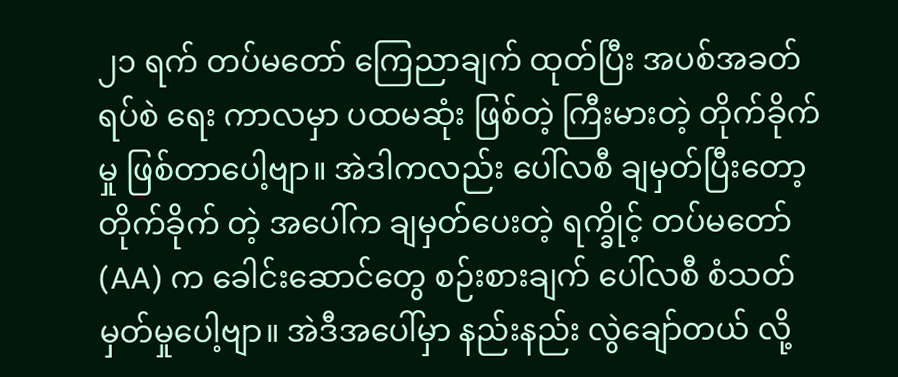၂၁ ရက် တပ်မတော် ကြေညာချက် ထုတ်ပြီး အပစ်အခတ် ရပ်စဲ ရေး ကာလမှာ ပထမဆုံး ဖြစ်တဲ့ ကြီးမားတဲ့ တိုက်ခိုက်မှု ဖြစ်တာပေါ့ဗျာ။ အဲဒါကလည်း ပေါ်လစီ ချမှတ်ပြီးတော့ တိုက်ခိုက် တဲ့ အပေါ်က ချမှတ်ပေးတဲ့ ရက္ခိုင့် တပ်မတော် (AA) က ခေါင်းဆောင်တွေ စဉ်းစားချက် ပေါ်လစီ စံသတ်မှတ်မှုပေါ့ဗျာ။ အဲဒီအပေါ်မှာ နည်းနည်း လွဲချော်တယ် လို့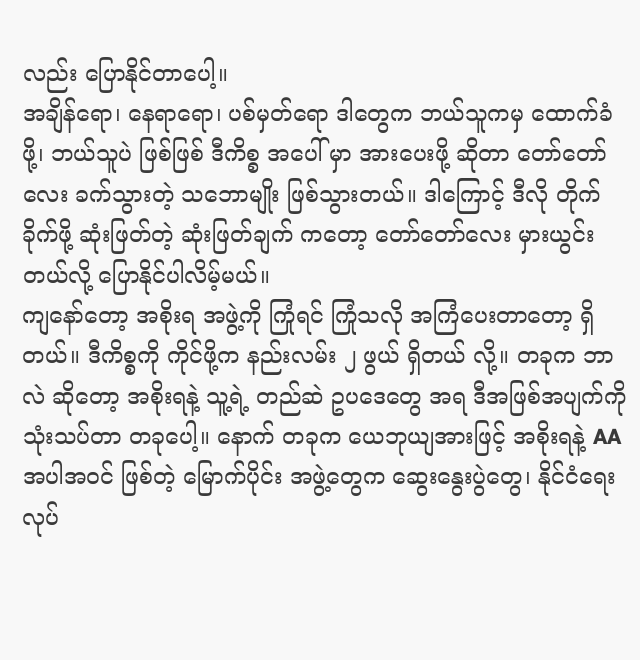လည်း ပြောနိုင်တာပေါ့။
အချိန်ရော၊ နေရာရော၊ ပစ်မှတ်ရော ဒါတွေက ဘယ်သူကမှ ထောက်ခံဖို့၊ ဘယ်သူပဲ ဖြစ်ဖြစ် ဒီကိစ္စ အပေါ် မှာ အားပေးဖို့ ဆိုတာ တော်တော်လေး ခက်သွားတဲ့ သဘောမျိုး ဖြစ်သွားတယ်။ ဒါကြောင့် ဒီလို တိုက်ခိုက်ဖို့ ဆုံးဖြတ်တဲ့ ဆုံးဖြတ်ချက် ကတော့ တော်တော်လေး မှားယွင်းတယ်လို့ ပြောနိုင်ပါလိမ့်မယ်။
ကျနော်တော့ အစိုးရ အဖွဲ့ကို ကြုံရင် ကြုံသလို အကြံပေးတာတော့ ရှိတယ်။ ဒီကိစ္စကို ကိုင်ဖို့က နည်းလမ်း ၂ ဖွယ် ရှိတယ် လို့။ တခုက ဘာလဲ ဆိုတော့ အစိုးရနဲ့ သူ့ရဲ့ တည်ဆဲ ဥပဒေတွေ အရ ဒီအဖြစ်အပျက်ကို သုံးသပ်တာ တခုပေါ့။ နောက် တခုက ယေဘုယျအားဖြင့် အစိုးရနဲ့ AA အပါအဝင် ဖြစ်တဲ့ မြောက်ပိုင်း အဖွဲ့တွေက ဆွေးနွေးပွဲတွေ၊ နိုင်ငံရေး လုပ်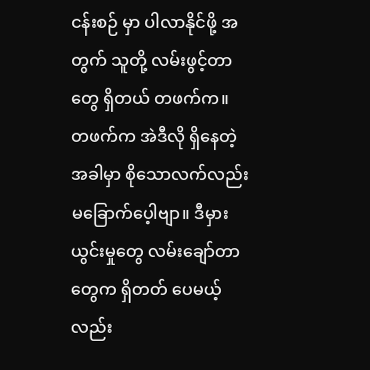ငန်းစဉ် မှာ ပါလာနိုင်ဖို့ အတွက် သူတို့ လမ်းဖွင့်တာတွေ ရှိတယ် တဖက်က။
တဖက်က အဲဒီလို ရှိနေတဲ့ အခါမှာ စိုသောလက်လည်း မခြောက်ပေ့ါဗျာ။ ဒီမှားယွင်းမှုတွေ လမ်းချော်တာတွေက ရှိတတ် ပေမယ့်လည်း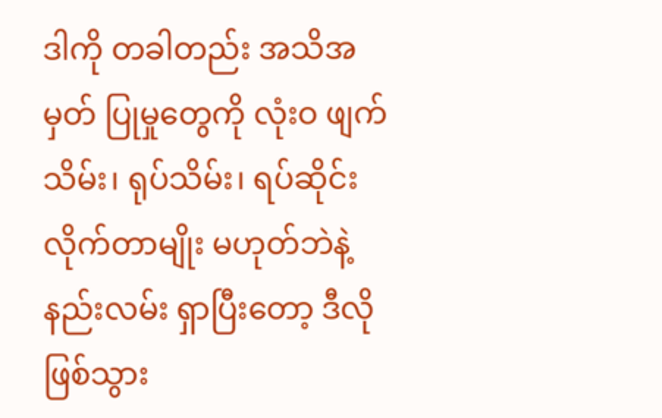ဒါကို တခါတည်း အသိအမှတ် ပြုမှုတွေကို လုံးဝ ဖျက်သိမ်း၊ ရုပ်သိမ်း၊ ရပ်ဆိုင်း လိုက်တာမျိုး မဟုတ်ဘဲနဲ့ နည်းလမ်း ရှာပြီးတော့ ဒီလို ဖြစ်သွား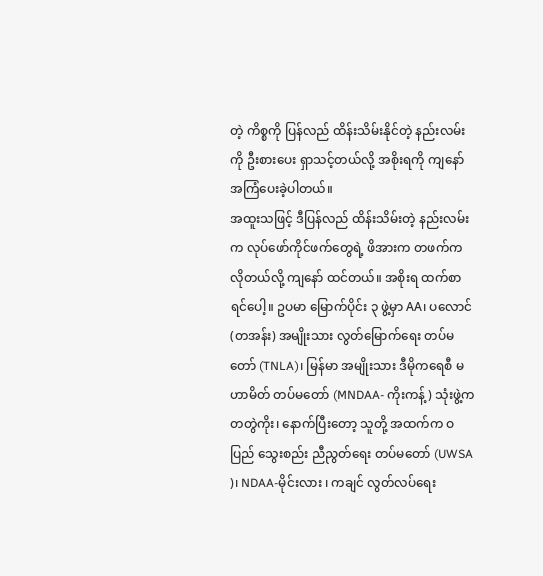တဲ့ ကိစ္စကို ပြန်လည် ထိန်းသိမ်းနိုင်တဲ့ နည်းလမ်းကို ဦးစားပေး ရှာသင့်တယ်လို့ အစိုးရကို ကျနော် အကြံပေးခဲ့ပါတယ်။
အထူးသဖြင့် ဒီပြန်လည် ထိန်းသိမ်းတဲ့ နည်းလမ်းက လုပ်ဖော်ကိုင်ဖက်တွေရဲ့ ဖိအားက တဖက်က လိုတယ်လို့ ကျနော် ထင်တယ်။ အစိုးရ ထက်စာရင်ပေါ့။ ဥပမာ မြောက်ပိုင်း ၃ ဖွဲ့မှာ AA၊ ပလောင် (တအန်း) အမျိုးသား လွတ်မြောက်ရေး တပ်မတော် (TNLA)၊ မြန်မာ အမျိုးသား ဒီမိုကရေစီ မဟာမိတ် တပ်မတော် (MNDAA- ကိုးကန့်) သုံးဖွဲ့က တတွဲကိုး၊ နောက်ပြီးတော့ သူတို့ အထက်က ဝပြည် သွေးစည်း ညီညွတ်ရေး တပ်မတော် (UWSA )၊ NDAA-မိုင်းလား ၊ ကချင် လွတ်လပ်ရေး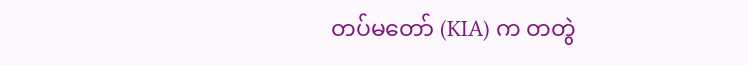တပ်မတော် (KIA) က တတွဲ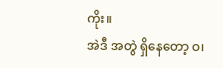ကိုး။
အဲဒီ အတွဲ ရှိနေတော့ ဝ၊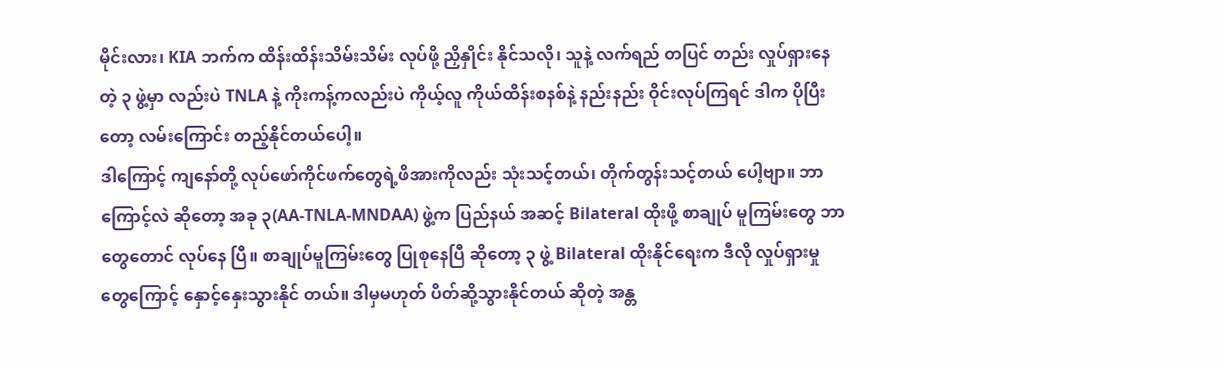မိုင်းလား၊ KIA ဘက်က ထိန်းထိန်းသိမ်းသိမ်း လုပ်ဖို့ ညှိနှိုင်း နိုင်သလို၊ သူနဲ့ လက်ရည် တပြင် တည်း လှုပ်ရှားနေတဲ့ ၃ ဖွဲ့မှာ လည်းပဲ TNLA နဲ့ ကိုးကန့်ကလည်းပဲ ကိုယ့်လူ ကိုယ်ထိန်းစနစ်နဲ့ နည်းနည်း ဝိုင်းလုပ်ကြရင် ဒါက ပိုပြီးတော့ လမ်းကြောင်း တည့်နိုင်တယ်ပေါ့။
ဒါကြောင့် ကျနော်တို့ လုပ်ဖော်ကိုင်ဖက်တွေရဲ့ဖိအားကိုလည်း သုံးသင့်တယ်၊ တိုက်တွန်းသင့်တယ် ပေါ့ဗျာ။ ဘာကြောင့်လဲ ဆိုတော့ အခု ၃(AA-TNLA-MNDAA) ဖွဲ့က ပြည်နယ် အဆင့် Bilateral ထိုးဖို့ စာချုပ် မူကြမ်းတွေ ဘာတွေတောင် လုပ်နေ ပြီ။ စာချုပ်မူကြမ်းတွေ ပြုစုနေပြီ ဆိုတော့ ၃ ဖွဲ့ Bilateral ထိုးနိုင်ရေးက ဒီလို လှုပ်ရှားမှုတွေကြောင့် နှောင့်နှေးသွားနိုင် တယ်။ ဒါမှမဟုတ် ပိတ်ဆို့သွားနိုင်တယ် ဆိုတဲ့ အန္တ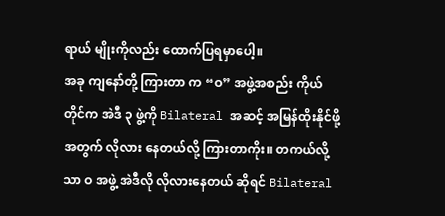ရာယ် မျိုးကိုလည်း ထောက်ပြရမှာပေါ့။
အခု ကျနော်တို့ ကြားတာ က “ဝ” အဖွဲ့အစည်း ကိုယ်တိုင်က အဲဒီ ၃ ဖွဲ့ကို Bilateral အဆင့် အမြန်ထိုးနိုင်ဖို့ အတွက် လိုလား နေတယ်လို့ ကြားတာကိုး။ တကယ်လို့သာ ဝ အဖွဲ့ အဲဒီလို လိုလားနေတယ် ဆိုရင် Bilateral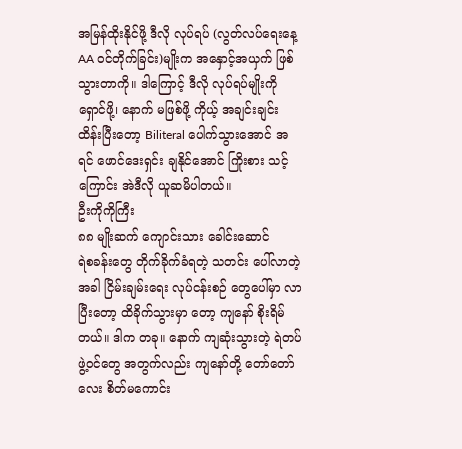အမြန်ထိုးနိုင်ဖို့ ဒီလို လုပ်ရပ် (လွတ်လပ်ရေးနေ့ AA ဝင်တိုက်ခြင်း)မျိုးက အနှောင့်အယှက် ဖြစ်သွားတာကို။ ဒါကြောင့် ဒီလို လုပ်ရပ်မျိုးကို ရှောင်ဖို့၊ နောက် မဖြစ်ဖို့ ကိုယ့် အချင်းချင်း ထိန်းပြီးတော့ Biliteral ပေါက်သွားအောင် အရင် ဖောင်ဒေးရှင်း ချနိုင်အောင် ကြိုးစား သင့်ကြောင်း အဲဒီလို ယူဆမိပါတယ်။
ဦးကိုကိုကြီး
၈၈ မျိုးဆက် ကျောင်းသား ခေါင်းဆောင်
ရဲစခန်းတွေ တိုက်ခိုက်ခံရတဲ့ သတင်း ပေါ်လာတဲ့ အခါ ငြိမ်းချမ်းရေး လုပ်ငန်းစဉ် တွေပေါ်မှာ လာပြီးတော့ ထိခိုက်သွားမှာ တော့ ကျနော် စိုးရိမ်တယ်။ ဒါက တခု။ နောက် ကျဆုံးသွားတဲ့ ရဲတပ်ဖွဲ့ဝင်တွေ အတွက်လည်း ကျနော်တို့ တော်တော် လေး စိတ်မကောင်း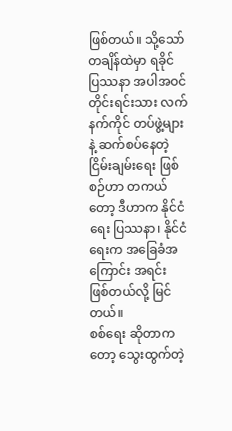ဖြစ်တယ်။ သို့သော် တချိန်ထဲမှာ ရခိုင် ပြဿနာ အပါအဝင် တိုင်းရင်းသား လက်နက်ကိုင် တပ်ဖွဲ့များ နဲ့ ဆက်စပ်နေတဲ့ ငြိမ်းချမ်းရေး ဖြစ်စဉ်ဟာ တကယ်တော့ ဒီဟာက နိုင်ငံရေး ပြဿနာ၊ နိုင်ငံရေးက အခြေခံအကြောင်း အရင်း ဖြစ်တယ်လို့ မြင်တယ်။
စစ်ရေး ဆိုတာကတော့ သွေးထွက်တဲ့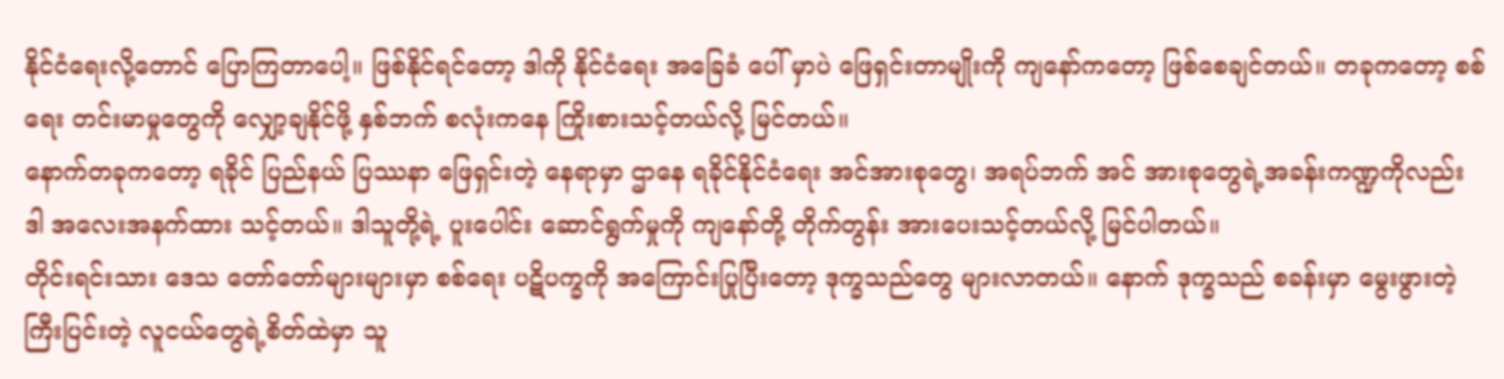နိုင်ငံရေးလို့တောင် ပြောကြတာပေါ့။ ဖြစ်နိုင်ရင်တော့ ဒါကို နိုင်ငံရေး အခြေခံ ပေါ် မှာပဲ ဖြေရှင်းတာမျိုးကို ကျနော်ကတော့ ဖြစ်စေချင်တယ်။ တခုကတော့ စစ်ရေး တင်းမာမှုတွေကို လျှော့ချနိုင်ဖို့ နှစ်ဘက် စလုံးကနေ ကြိုးစားသင့်တယ်လို့ မြင်တယ်။
နောက်တခုကတော့ ရခိုင် ပြည်နယ် ပြဿနာ ဖြေရှင်းတဲ့ နေရာမှာ ဌာနေ ရခိုင်နိုင်ငံရေး အင်အားစုတွေ၊ အရပ်ဘက် အင် အားစုတွေရဲ့အခန်းကဏ္ဍကိုလည်း ဒါ အလေးအနက်ထား သင့်တယ်။ ဒါသူတို့ရဲ့ ပူးပေါင်း ဆောင်ရွက်မှုကို ကျနော်တို့ တိုက်တွန်း အားပေးသင့်တယ်လို့ မြင်ပါတယ်။
တိုင်းရင်းသား ဒေသ တော်တော်များများမှာ စစ်ရေး ပဋိပက္ခကို အကြောင်းပြုပြီးတော့ ဒုက္ခသည်တွေ များလာတယ်။ နောက် ဒုက္ခသည် စခန်းမှာ မွေးဖွားတဲ့ ကြီးပြင်းတဲ့ လူငယ်တွေရဲ့စိတ်ထဲမှာ သူ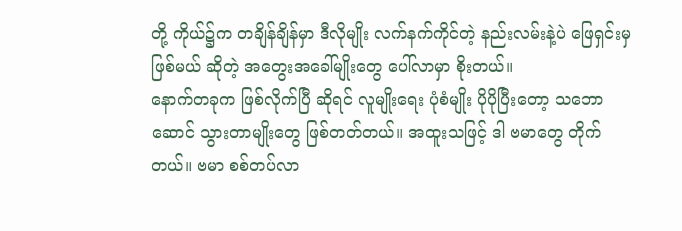တို့ ကိုယ်၌က တချိန်ချိန်မှာ ဒီလိုမျိုး လက်နက်ကိုင်တဲ့ နည်းလမ်းနဲ့ပဲ ဖြေရှင်းမှ ဖြစ်မယ် ဆိုတဲ့ အတွေးအခေါ်မျိုးတွေ ပေါ်လာမှာ စိုးတယ်။
နောက်တခုက ဖြစ်လိုက်ပြီ ဆိုရင် လူမျိုးရေး ပုံစံမျိုး ပိုပိုပြီးတော့ သဘောဆောင် သွားတာမျိုးတွေ ဖြစ်တတ်တယ်။ အထူးသဖြင့် ဒါ ဗမာတွေ တိုက်တယ်။ ဗမာ စစ်တပ်လာ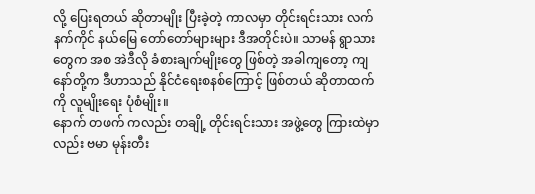လို့ ပြေးရတယ် ဆိုတာမျိုး ပြီးခဲ့တဲ့ ကာလမှာ တိုင်းရင်းသား လက်နက်ကိုင် နယ်မြေ တော်တော်များများ ဒီအတိုင်းပဲ။ သာမန် ရွာသားတွေက အစ အဲဒီလို ခံစားချက်မျိုးတွေ ဖြစ်တဲ့ အခါကျတော့ ကျနော်တို့က ဒီဟာသည် နိုင်ငံရေးစနစ်ကြောင့် ဖြစ်တယ် ဆိုတာထက်ကို လူမျိုးရေး ပုံစံမျိုး။
နောက် တဖက် ကလည်း တချို့ တိုင်းရင်းသား အဖွဲ့တွေ ကြားထဲမှာလည်း ဗမာ မုန်းတီး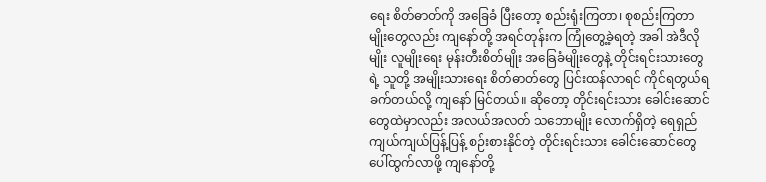ရေး စိတ်ဓာတ်ကို အခြေခံ ပြီးတော့ စည်းရုံးကြတာ၊ စုစည်းကြတာမျိုးတွေလည်း ကျနော်တို့ အရင်တုန်းက ကြုံတွေ့ခဲ့ရတဲ့ အခါ အဲဒီလိုမျိုး လူမျိုးရေး မုန်းတီးစိတ်မျိုး အခြေခံမျိုးတွေနဲ့ တိုင်းရင်းသားတွေရဲ့ သူတို့ အမျိုးသားရေး စိတ်ဓာတ်တွေ ပြင်းထန်လာရင် ကိုင်ရတွယ်ရ ခက်တယ်လို့ ကျနော် မြင်တယ်။ ဆိုတော့ တိုင်းရင်းသား ခေါင်းဆောင်တွေထဲမှာလည်း အလယ်အလတ် သဘောမျိုး လောက်ရှိတဲ့ ရေရှည် ကျယ်ကျယ်ပြန့်ပြန့် စဉ်းစားနိုင်တဲ့ တိုင်းရင်းသား ခေါင်းဆောင်တွေ ပေါ်ထွက်လာဖို့ ကျနော်တို့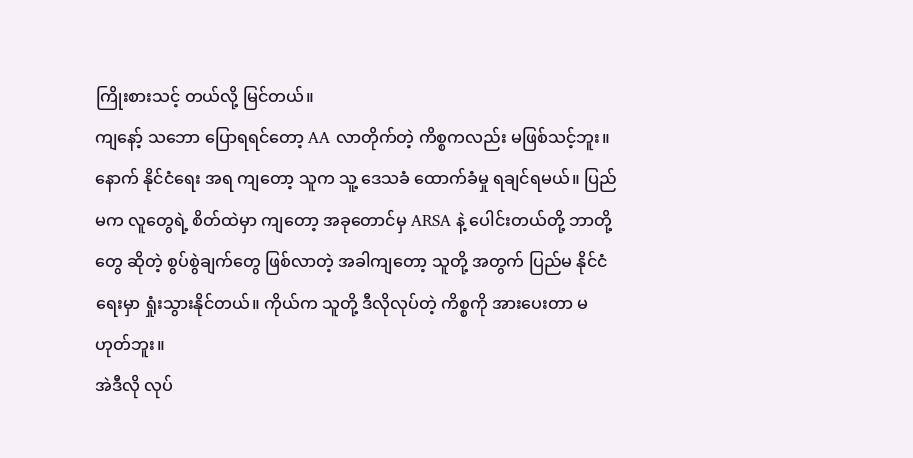ကြိုးစားသင့် တယ်လို့ မြင်တယ်။
ကျနော့် သဘော ပြောရရင်တော့ AA လာတိုက်တဲ့ ကိစ္စကလည်း မဖြစ်သင့်ဘူး။ နောက် နိုင်ငံရေး အရ ကျတော့ သူက သူ့ ဒေသခံ ထောက်ခံမှု ရချင်ရမယ်။ ပြည်မက လူတွေရဲ့ စိတ်ထဲမှာ ကျတော့ အခုတောင်မှ ARSA နဲ့ ပေါင်းတယ်တို့ ဘာတို့ တွေ ဆိုတဲ့ စွပ်စွဲချက်တွေ ဖြစ်လာတဲ့ အခါကျတော့ သူတို့ အတွက် ပြည်မ နိုင်ငံရေးမှာ ရှုံးသွားနိုင်တယ်။ ကိုယ်က သူတို့ ဒီလိုလုပ်တဲ့ ကိစ္စကို အားပေးတာ မဟုတ်ဘူး။
အဲဒီလို လုပ်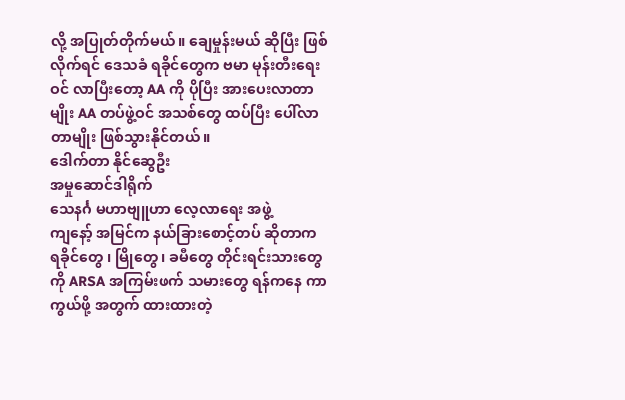လို့ အပြုတ်တိုက်မယ်။ ချေမှုန်းမယ် ဆိုပြီး ဖြစ်လိုက်ရင် ဒေသခံ ရခိုင်တွေက ဗမာ မုန်းတီးရေး ဝင် လာပြီးတော့ AA ကို ပိုပြီး အားပေးလာတာမျိုး AA တပ်ဖွဲ့ဝင် အသစ်တွေ ထပ်ပြီး ပေါ်လာတာမျိုး ဖြစ်သွားနိုင်တယ်။
ဒေါက်တာ နိုင်ဆွေဦး
အမှုဆောင်ဒါရိုက်
သေနင်္ဂ မဟာဗျူဟာ လေ့လာရေး အဖွဲ့
ကျနော့် အမြင်က နယ်ခြားစောင့်တပ် ဆိုတာက ရခိုင်တွေ ၊ မြိုတွေ၊ ခမီတွေ တိုင်းရင်းသားတွေကို ARSA အကြမ်းဖက် သမားတွေ ရန်ကနေ ကာကွယ်ဖို့ အတွက် ထားထားတဲ့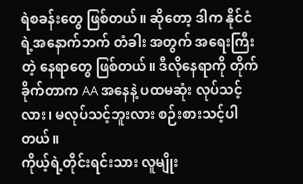ရဲစခန်းတွေ ဖြစ်တယ်။ ဆိုတော့ ဒါက နိုင်ငံရဲ့အနောက်ဘက် တံခါး အတွက် အရေးကြီးတဲ့ နေရာတွေ ဖြစ်တယ်။ ဒီလိုနေရာကို တိုက်ခိုက်တာက AA အနေနဲ့ ပထမဆုံး လုပ်သင့်လား၊ မလုပ်သင့်ဘူးလား စဉ်းစားသင့်ပါတယ်။
ကိုယ့်ရဲ့တိုင်းရင်းသား လူမျိုး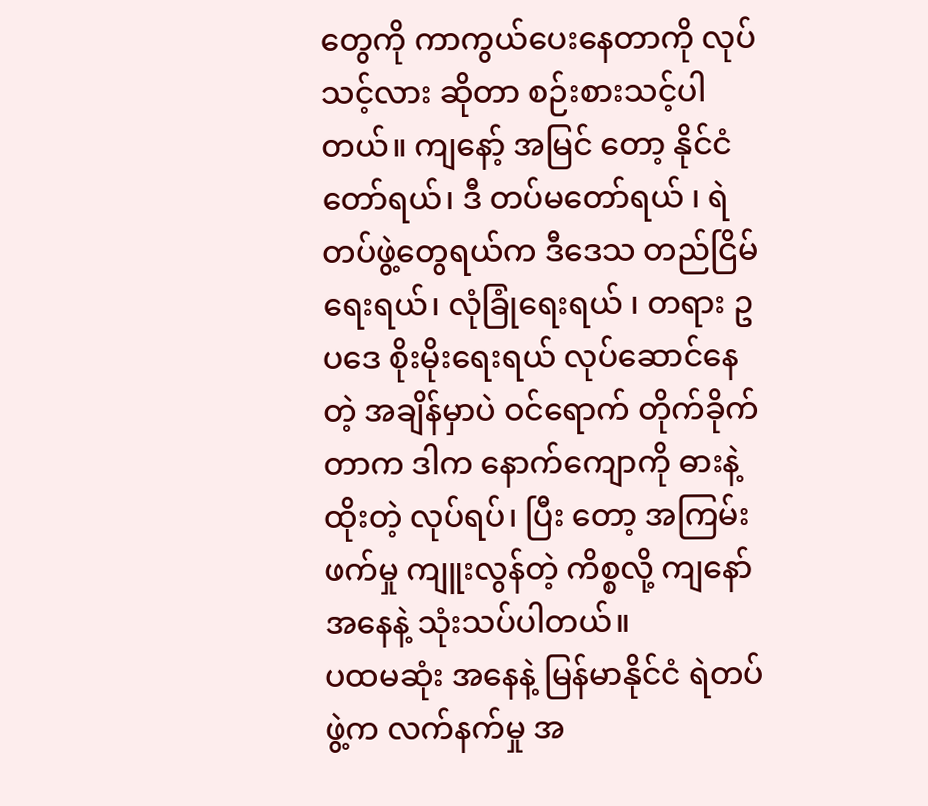တွေကို ကာကွယ်ပေးနေတာကို လုပ်သင့်လား ဆိုတာ စဉ်းစားသင့်ပါတယ်။ ကျနော့် အမြင် တော့ နိုင်ငံတော်ရယ်၊ ဒီ တပ်မတော်ရယ် ၊ ရဲတပ်ဖွဲ့တွေရယ်က ဒီဒေသ တည်ငြိမ်ရေးရယ်၊ လုံခြုံရေးရယ် ၊ တရား ဥပဒေ စိုးမိုးရေးရယ် လုပ်ဆောင်နေတဲ့ အချိန်မှာပဲ ဝင်ရောက် တိုက်ခိုက်တာက ဒါက နောက်ကျောကို ဓားနဲ့ ထိုးတဲ့ လုပ်ရပ်၊ ပြီး တော့ အကြမ်းဖက်မှု ကျူးလွန်တဲ့ ကိစ္စလို့ ကျနော် အနေနဲ့ သုံးသပ်ပါတယ်။
ပထမဆုံး အနေနဲ့ မြန်မာနိုင်ငံ ရဲတပ်ဖွဲ့က လက်နက်မှု အ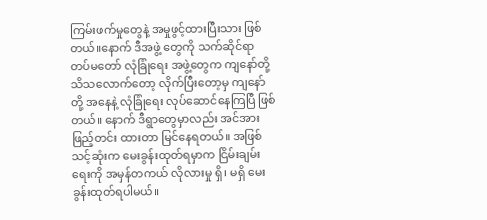ကြမ်းဖက်မှုတွေနဲ့ အမှုဖွင့်ထားပြီးသား ဖြစ်တယ်။နောက် ဒီအဖွဲ့ တွေကို သက်ဆိုင်ရာ တပ်မတော် လုံခြုံရေး အဖွဲ့တွေက ကျနော်တို့ သိသလောက်တော့ လိုက်ပြီးတော့မှ ကျနော်တို့ အနေနဲ့ လုံခြုံရေး လုပ်ဆောင်နေကြပြီ ဖြစ်တယ်။ နောက် ဒီရွာတွေမှာလည်း အင်အားဖြည့်တင်း ထားတာ မြင်နေရတယ်။ အဖြစ်သင့်ဆုံးက မေးခွန်းထုတ်ရမှာက ငြိမ်းချမ်းရေးကို အမှန်တကယ် လိုလားမှု ရှိ၊ မရှိ မေးခွန်းထုတ်ရပါမယ်။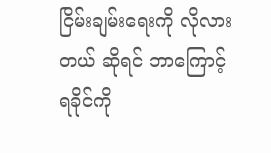ငြိမ်းချမ်းရေးကို လိုလားတယ် ဆိုရင် ဘာကြောင့် ရခိုင်ကို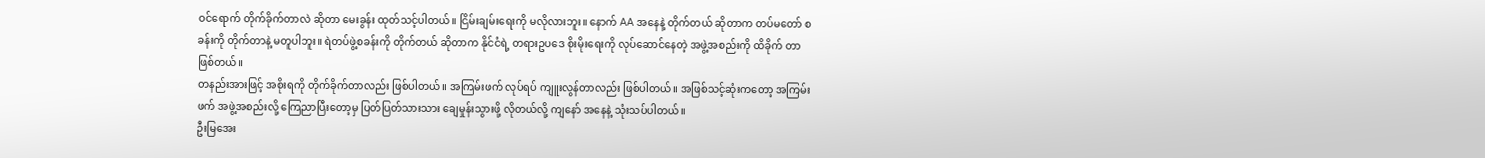ဝင်ရောက် တိုက်ခိုက်တာလဲ ဆိုတာ မေးခွန်း ထုတ်သင့်ပါတယ်။ ငြိမ်းချမ်းရေးကို မလိုလားဘူး။ နောက် AA အနေနဲ့ တိုက်တယ် ဆိုတာက တပ်မတော် စခန်းကို တိုက်တာနဲ့ မတူပါဘူး။ ရဲတပ်ဖွဲ့စခန်းကို တိုက်တယ် ဆိုတာက နိုင်ငံရဲ့ တရားဥပဒေ စိုးမိုးရေးကို လုပ်ဆောင်နေတဲ့ အဖွဲ့အစည်းကို ထိခိုက် တာဖြစ်တယ်။
တနည်းအားဖြင့် အစိုးရကို တိုက်ခိုက်တာလည်း ဖြစ်ပါတယ်။ အကြမ်းဖက် လုပ်ရပ် ကျူးလွန်တာလည်း ဖြစ်ပါတယ်။ အဖြစ်သင့်ဆုံးကတော့ အကြမ်းဖက် အဖွဲ့အစည်းလို့ ကြေညာပြီးတော့မှ ပြတ်ပြတ်သားသား ချေမှုန်းသွားဖို့ လိုတယ်လို့ ကျနော် အနေနဲ့ သုံးသပ်ပါတယ်။
ဦးမြအေး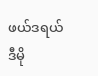ဖယ်ဒရယ် ဒီမို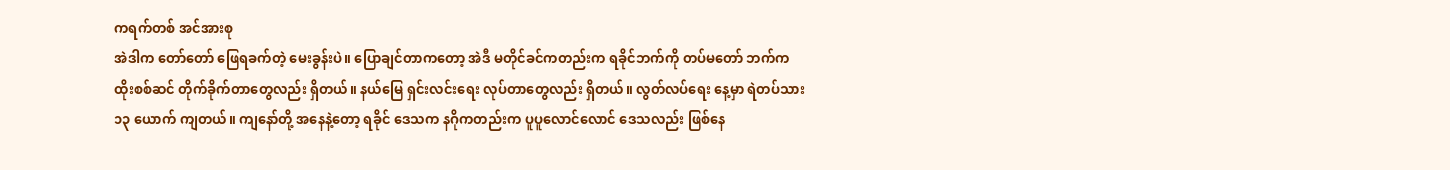ကရက်တစ် အင်အားစု
အဲဒါက တော်တော် ဖြေရခက်တဲ့ မေးခွန်းပဲ။ ပြောချင်တာကတော့ အဲဒီ မတိုင်ခင်ကတည်းက ရခိုင်ဘက်ကို တပ်မတော် ဘက်က ထိုးစစ်ဆင် တိုက်ခိုက်တာတွေလည်း ရှိတယ်။ နယ်မြေ ရှင်းလင်းရေး လုပ်တာတွေလည်း ရှိတယ်။ လွတ်လပ်ရေး နေ့မှာ ရဲတပ်သား ၁၃ ယောက် ကျတယ်။ ကျနော်တို့ အနေနဲ့တော့ ရခိုင် ဒေသက နဂိုကတည်းက ပူပူလောင်လောင် ဒေသလည်း ဖြစ်နေ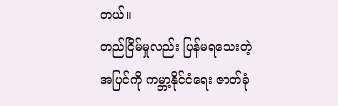တယ်။
တည်ငြိမ်မှုလည်း ပြန်မရသေးတဲ့ အပြင်ကို ကမ္ဘာ့နိုင်ငံရေး ဇာတ်ခုံ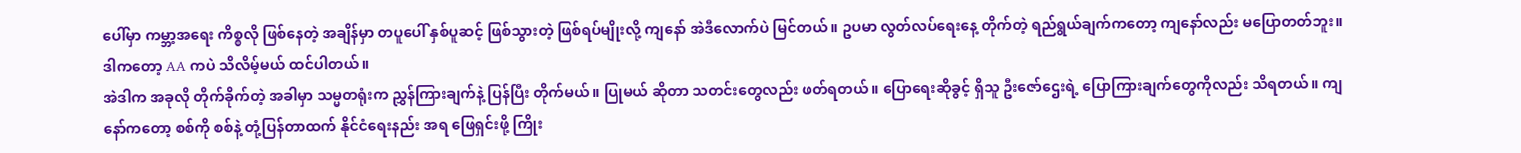ပေါ်မှာ ကမ္ဘာ့အရေး ကိစ္စလို ဖြစ်နေတဲ့ အချိန်မှာ တပူပေါ် နှစ်ပူဆင့် ဖြစ်သွားတဲ့ ဖြစ်ရပ်မျိုးလို့ ကျနော် အဲဒီလောက်ပဲ မြင်တယ်။ ဥပမာ လွတ်လပ်ရေးနေ့ တိုက်တဲ့ ရည်ရွယ်ချက်ကတော့ ကျနော်လည်း မပြောတတ်ဘူး။ ဒါကတော့ AA ကပဲ သိလိမ့်မယ် ထင်ပါတယ်။
အဲဒါက အခုလို တိုက်ခိုက်တဲ့ အခါမှာ သမ္မတရုံးက ညွှန်ကြားချက်နဲ့ ပြန်ပြီး တိုက်မယ်။ ပြုမယ် ဆိုတာ သတင်းတွေလည်း ဖတ်ရတယ်။ ပြောရေးဆိုခွင့် ရှိသူ ဦးဇော်ဌေးရဲ့ ပြောကြားချက်တွေကိုလည်း သိရတယ်။ ကျနော်ကတော့ စစ်ကို စစ်နဲ့ တုံ့ပြန်တာထက် နိုင်ငံရေးနည်း အရ ဖြေရှင်းဖို့ ကြိုး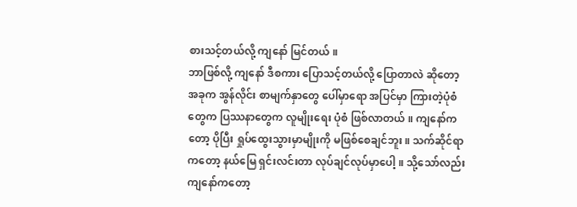စားသင့်တယ်လို့ ကျနော် မြင်တယ်။
ဘာဖြစ်လို့ ကျနော် ဒီစကား ပြောသင့်တယ်လို့ ပြောတာလဲ ဆိုတော့ အခုက အွန်လိုင်း စာမျက်နှာတွေ ပေါ်မှာရော အပြင်မှာ ကြားတဲ့ပုံစံတွေက ပြဿနာတွေက လူမျိုးရေး ပုံစံ ဖြစ်လာတယ်။ ကျနော်ကတော့ ပိုပြီး ရှုပ်ထွေးသွားမှာမျိုးကို မဖြစ်စေချင်ဘူး။ သက်ဆိုင်ရာကတော့ နယ်မြေ ရှင်းလင်းတာ လုပ်ချင်လုပ်မှာပေါ့။ သို့သော်လည်း ကျနော်ကတော့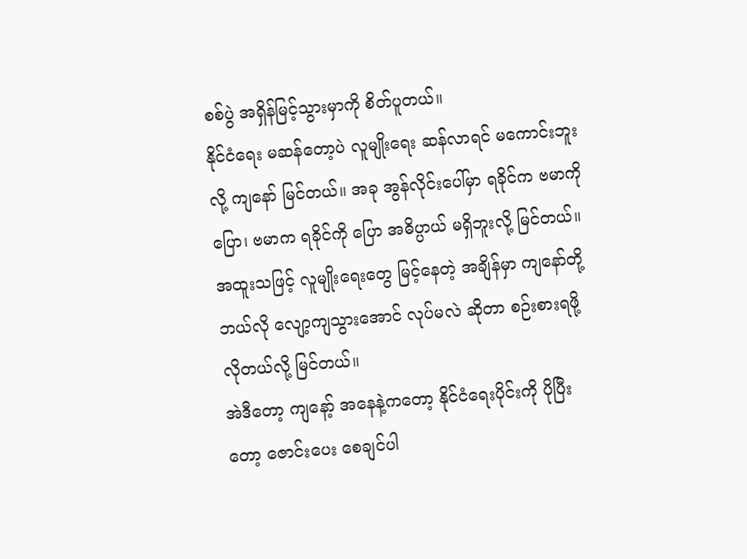စစ်ပွဲ အရှိန်မြင့်သွားမှာကို စိတ်ပူတယ်။
နိုင်ငံရေး မဆန်တော့ပဲ လူမျိုးရေး ဆန်လာရင် မကောင်းဘူးလို့ ကျနော် မြင်တယ်။ အခု အွန်လိုင်းပေါ်မှာ ရခိုင်က ဗမာကိုပြော၊ ဗမာက ရခိုင်ကို ပြော အဓိပ္ပာယ် မရှိဘူးလို့ မြင်တယ်။ အထူးသဖြင့် လူမျိုးရေးတွေ မြင့်နေတဲ့ အချိန်မှာ ကျနော်တို့ ဘယ်လို လျော့ကျသွားအောင် လုပ်မလဲ ဆိုတာ စဉ်းစားရဖို့ လိုတယ်လို့ မြင်တယ်။
အဲဒီတော့ ကျနော့် အနေနဲ့ကတော့ နိုင်ငံရေးပိုင်းကို ပိုပြီးတော့ ဇောင်းပေး စေချင်ပါ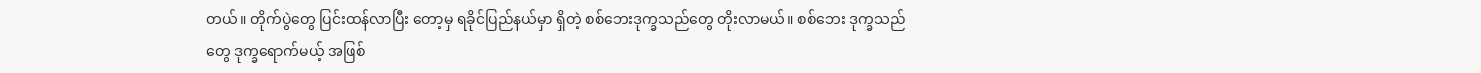တယ်။ တိုက်ပွဲတွေ ပြင်းထန်လာပြီး တော့မှ ရခိုင်ပြည်နယ်မှာ ရှိတဲ့ စစ်ဘေးဒုက္ခသည်တွေ တိုးလာမယ်။ စစ်ဘေး ဒုက္ခသည်တွေ ဒုက္ခရောက်မယ့် အဖြစ်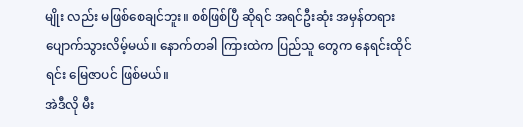မျိုး လည်း မဖြစ်စေချင်ဘူး။ စစ်ဖြစ်ပြီ ဆိုရင် အရင်ဦးဆုံး အမှန်တရား ပျောက်သွားလိမ့်မယ်။ နောက်တခါ ကြားထဲက ပြည်သူ တွေက နေရင်းထိုင်ရင်း မြေဇာပင် ဖြစ်မယ်။
အဲဒီလို မီး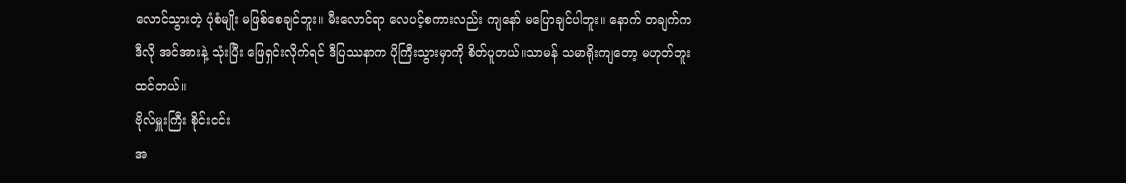လောင်သွားတဲ့ ပုံစံမျိုး မဖြစ်စေချင်ဘူး။ မီးလောင်ရာ လေပင့်စကားလည်း ကျနော် မပြောချင်ပါဘူး။ နောက် တချက်က ဒီလို အင်အားနဲ့ သုံးပြီး ဖြေရှင်းလိုက်ရင် ဒီပြဿနာက ပိုကြီးသွားမှာကို စိတ်ပူတယ်။သာမန် သမာရိုးကျတော့ မဟုတ်ဘူး ထင်တယ်။
ဗိုလ်မှူးကြီး စိုင်းငင်း
အ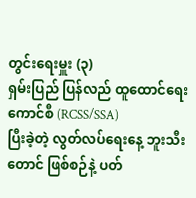တွင်းရေးမှူး (၃)
ရှမ်းပြည် ပြန်လည် ထူထောင်ရေး ကောင်စီ (RCSS/SSA)
ပြီးခဲ့တဲ့ လွတ်လပ်ရေးနေ့ ဘူးသီးတောင် ဖြစ်စဉ်နဲ့ ပတ်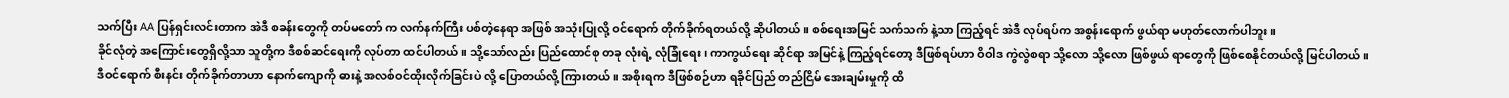သက်ပြီး AA ပြန်ရှင်းလင်းတာက အဲဒီ စခန်းတွေကို တပ်မတော် က လက်နက်ကြီး ပစ်တဲ့နေရာ အဖြစ် အသုံးပြုလို့ ဝင်ရောက် တိုက်ခိုက်ရတယ်လို့ ဆိုပါတယ်။ စစ်ရေးအမြင် သက်သက် နဲ့သာ ကြည့်ရင် အဲဒီ လုပ်ရပ်က အစွန်းရောက် ဖွယ်ရာ မဟုတ်လောက်ပါဘူး။
ခိုင်လုံတဲ့ အကြောင်းတွေရှိလို့သာ သူတို့က ဒီစစ်ဆင်ရေးကို လုပ်တာ ထင်ပါတယ်။ သို့သော်လည်း ပြည်ထောင်စု တခု လုံးရဲ့ လုံခြုံရေး၊ ကာကွယ်ရေး ဆိုင်ရာ အမြင်နဲ့ ကြည့်ရင်တော့ ဒီဖြစ်ရပ်ဟာ ဝိဝါဒ ကွဲလွဲစရာ သို့လော သို့လော ဖြစ်ဖွယ် ရာတွေကို ဖြစ်စေနိုင်တယ်လို့ မြင်ပါတယ်။
ဒီဝင်ရောက် စီးနင်း တိုက်ခိုက်တာဟာ နောက်ကျောကို ဓားနဲ့ အလစ်ဝင်ထိုးလိုက်ခြင်းပဲ လို့ ပြောတယ်လို့ ကြားတယ်။ အစိုးရက ဒီဖြစ်စဉ်ဟာ ရခိုင်ပြည် တည်ငြိမ် အေးချမ်းမှုကို ထိ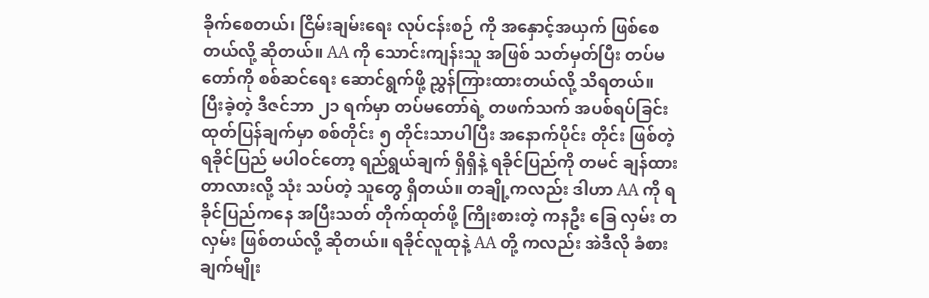ခိုက်စေတယ်၊ ငြိမ်းချမ်းရေး လုပ်ငန်းစဉ် ကို အနှောင့်အယှက် ဖြစ်စေတယ်လို့ ဆိုတယ်။ AA ကို သောင်းကျန်းသူ အဖြစ် သတ်မှတ်ပြီး တပ်မတော်ကို စစ်ဆင်ရေး ဆောင်ရွက်ဖို့ ညွှန်ကြားထားတယ်လို့ သိရတယ်။
ပြီးခဲ့တဲ့ ဒီဇင်ဘာ ၂၁ ရက်မှာ တပ်မတော်ရဲ့ တဖက်သက် အပစ်ရပ်ခြင်း ထုတ်ပြန်ချက်မှာ စစ်တိုင်း ၅ တိုင်းသာပါပြီး အနောက်ပိုင်း တိုင်း ဖြစ်တဲ့ ရခိုင်ပြည် မပါဝင်တော့ ရည်ရွယ်ချက် ရှိရှိနဲ့ ရခိုင်ပြည်ကို တမင် ချန်ထား တာလားလို့ သုံး သပ်တဲ့ သူတွေ ရှိတယ်။ တချို့ကလည်း ဒါဟာ AA ကို ရခိုင်ပြည်ကနေ အပြီးသတ် တိုက်ထုတ်ဖို့ ကြိုးစားတဲ့ ကနဦး ခြေ လှမ်း တလှမ်း ဖြစ်တယ်လို့ ဆိုတယ်။ ရခိုင်လူထုနဲ့ AA တို့ ကလည်း အဲဒီလို ခံစားချက်မျိုး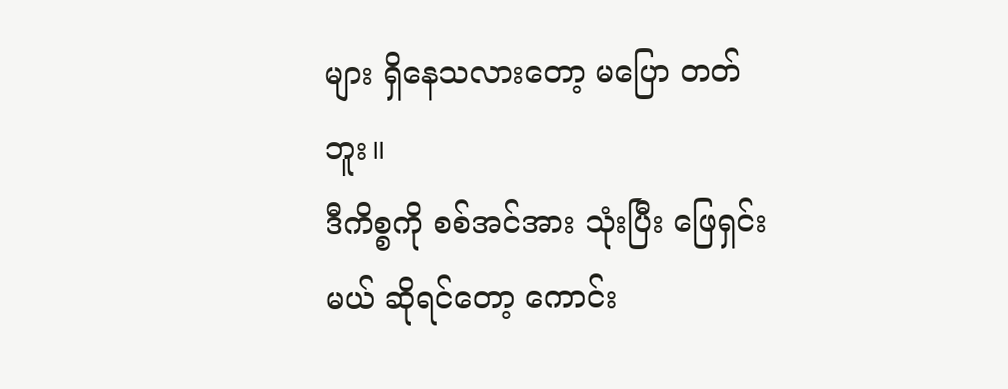များ ရှိနေသလားတော့ မပြော တတ်ဘူး။
ဒီကိစ္စကို စစ်အင်အား သုံးပြီး ဖြေရှင်းမယ် ဆိုရင်တော့ ကောင်း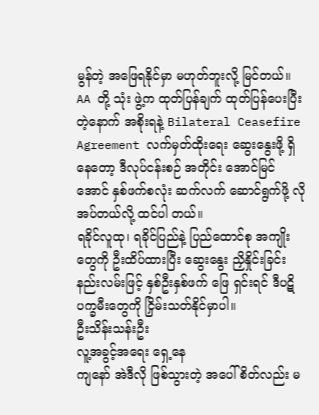မွန်တဲ့ အဖြေရနိုင်မှာ မဟုတ်ဘူးလို့ မြင်တယ်။ AA တို့ သုံး ဖွဲ့က ထုတ်ပြန်ချက် ထုတ်ပြန်ပေးပြီးတဲ့နောက် အစိုးရနဲ့ Bilateral Ceasefire Agreement လက်မှတ်ထိုးရေး ဆွေးနွေးဖို့ ရှိနေတော့ ဒီလုပ်ငန်းစဉ် အတိုင်း အောင်မြင်အောင် နှစ်ဖက်စလုံး ဆက်လက် ဆောင်ရွက်ဖို့ လိုအပ်တယ်လို့ ထင်ပါ တယ်။
ရခိုင်လူထု၊ ရခိုင်ပြည်နဲ့ ပြည်ထောင်စု အကျိုးတွေကို ဦးထိပ်ထားပြီး ဆွေးနွေး ညှိနှိုင်းခြင်း နည်းလမ်းဖြင့် နှစ်ဦးနှစ်ဖက် ဖြေ ရှင်းရင် ဒီပဋိပက္ခမီးတွေကို ငြှိမ်းသတ်နိုင်မှာပါ။
ဦးသိန်းသန်းဦး
လူ့အခွင့်အရေး ရှေ့နေ
ကျနော် အဲဒီလို ဖြစ်သွားတဲ့ အပေါ် စိတ်လည်း မ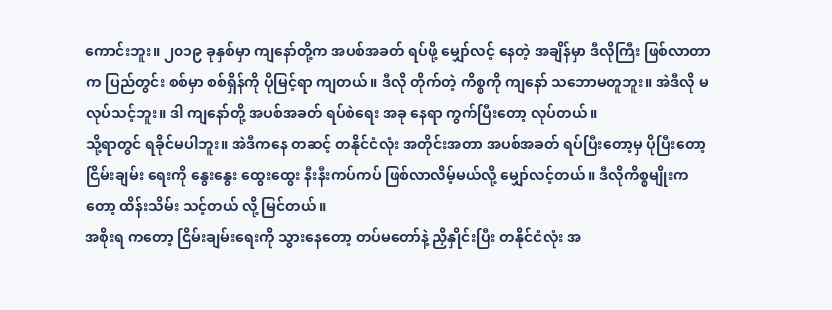ကောင်းဘူး။ ၂၀၁၉ ခုနှစ်မှာ ကျနော်တို့က အပစ်အခတ် ရပ်ဖို့ မျှော်လင့် နေတဲ့ အချိန်မှာ ဒီလိုကြီး ဖြစ်လာတာက ပြည်တွင်း စစ်မှာ စစ်ရှိန်ကို ပိုမြင့်ရာ ကျတယ်။ ဒီလို တိုက်တဲ့ ကိစ္စကို ကျနော် သဘောမတူဘူး။ အဲဒီလို မလုပ်သင့်ဘူး။ ဒါ ကျနော်တို့ အပစ်အခတ် ရပ်စဲရေး အခု နေရာ ကွက်ပြီးတော့ လုပ်တယ်။
သို့ရာတွင် ရခိုင်မပါဘူး။ အဲဒီကနေ တဆင့် တနိုင်ငံလုံး အတိုင်းအတာ အပစ်အခတ် ရပ်ပြီးတော့မှ ပိုပြီးတော့ ငြိမ်းချမ်း ရေးကို နွေးနွေး ထွေးထွေး နီးနီးကပ်ကပ် ဖြစ်လာလိမ့်မယ်လို့ မျှော်လင့်တယ်။ ဒီလိုကိစ္စမျိုးကတော့ ထိန်းသိမ်း သင့်တယ် လို့ မြင်တယ်။
အစိုးရ ကတော့ ငြိမ်းချမ်းရေးကို သွားနေတော့ တပ်မတော်နဲ့ ညှိနှိုင်းပြီး တနိုင်ငံလုံး အ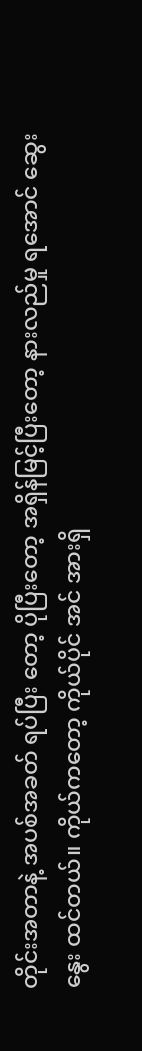တိုင်းအတာနဲ့ အပစ်အခတ် ရပ်ပြီး တော့ ပိုပြီးတော့ အရှိန်မြင့်ပြီးတော့ နားလည်မှု ရအောင် ဆွေးနွေး ထင်တယ်။ ကိုယ်ကတော့ ကိုယ်ပိုင် အင် အားရှိ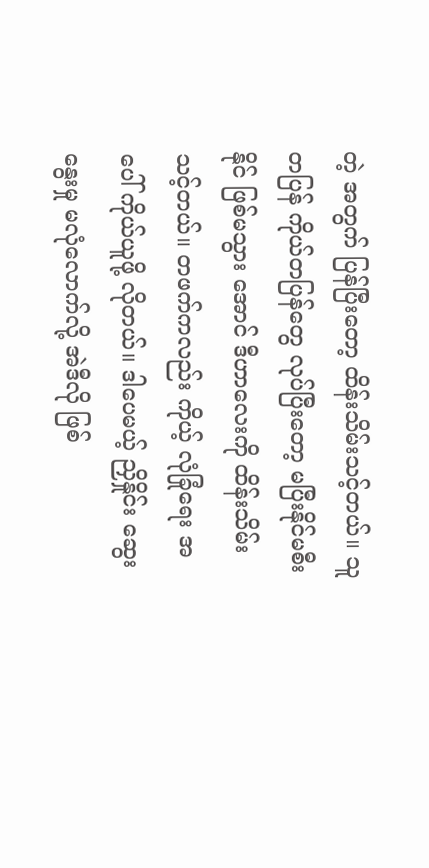တဲ့ အတွက် ပြန်ပြီးတော့ ထိန်းသိမ်းသင့်တယ်။ သူတပြန် ကိုယ်တပြန်တွေ လုပ်ပြီးတော့ မပြီးနိုင်မစီးနိုင် ဖြစ်မသွား အောင် ဒီဟာလေးကို ထိန်းသိမ်းသင့်တယ်။ တဖက်ကလည်း ကိုယ့် လုံခြုံရေး အပေါ် ကိုယ်ယူဖို့ လိုတယ်။ ဒါပေမယ့် ညှိနှိုင်း ဆွေးနွေးမှု မလုံလောက်လို့ အဲဒီလို ဖြစ်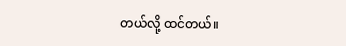တယ်လို့ ထင်တယ်။